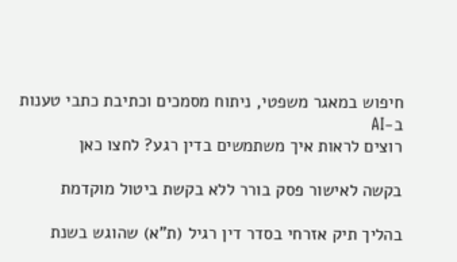חיפוש במאגר משפטי, ניתוח מסמכים וכתיבת כתבי טענות ב-AI
רוצים לראות איך משתמשים בדין רגע? לחצו כאן

בקשה לאישור פסק בורר ללא בקשת ביטול מוקדמת

בהליך תיק אזרחי בסדר דין רגיל (ת"א) שהוגש בשנת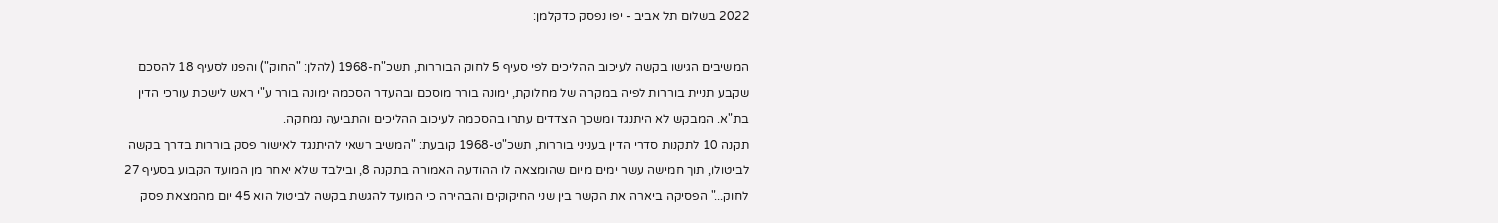2022 בשלום תל אביב - יפו נפסק כדקלמן:

המשיבים הגישו בקשה לעיכוב ההליכים לפי סעיף 5 לחוק הבוררות, תשכ"ח-1968 (להלן: "החוק") והפנו לסעיף 18 להסכם שקבע תניית בוררות לפיה במקרה של מחלוקת, ימונה בורר מוסכם ובהעדר הסכמה ימונה בורר ע"י ראש לישכת עורכי הדין בת"א. המבקש לא היתנגד ומשכך הצדדים עתרו בהסכמה לעיכוב ההליכים והתביעה נמחקה.
תקנה 10 לתקנות סדרי הדין בעניני בוררות, תשכ"ט-1968 קובעת: "המשיב רשאי להיתנגד לאישור פסק בוררות בדרך בקשה לביטולו, תוך חמישה עשר ימים מיום שהומצאה לו ההודעה האמורה בתקנה 8, ובילבד שלא יאחר מן המועד הקבוע בסעיף 27 לחוק..." הפסיקה ביארה את הקשר בין שני החיקוקים והבהירה כי המועד להגשת בקשה לביטול הוא 45 יום מהמצאת פסק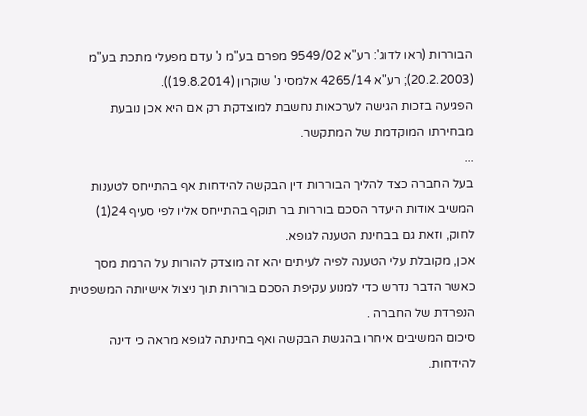הבוררות (ראו לדוג': רע"א 9549/02 מפרם בע"מ נ' עדם מפעלי מתכת בע"מ (20.2.2003); רע"א 4265/14 אלמסי נ' שוקרון (19.8.2014)).
הפגיעה בזכות הגישה לערכאות נחשבת למוצדקת רק אם היא אכן נובעת מבחירתו המוקדמת של המתקשר.
...
בעל החברה כצד להליך הבוררות דין הבקשה להידחות אף בהתייחס לטענות המשיב אודות היעדר הסכם בוררות בר תוקף בהתייחס אליו לפי סעיף 24(1) לחוק, וזאת גם בבחינת הטענה לגופא.
אכן, מקובלת עלי הטענה לפיה לעיתים יהא זה מוצדק להורות על הרמת מסך כאשר הדבר נדרש כדי למנוע עקיפת הסכם בוררות תוך ניצול אישיותה המשפטית הנפרדת של החברה .
סיכום המשיבים איחרו בהגשת הבקשה ואף בחינתה לגופא מראה כי דינה להידחות.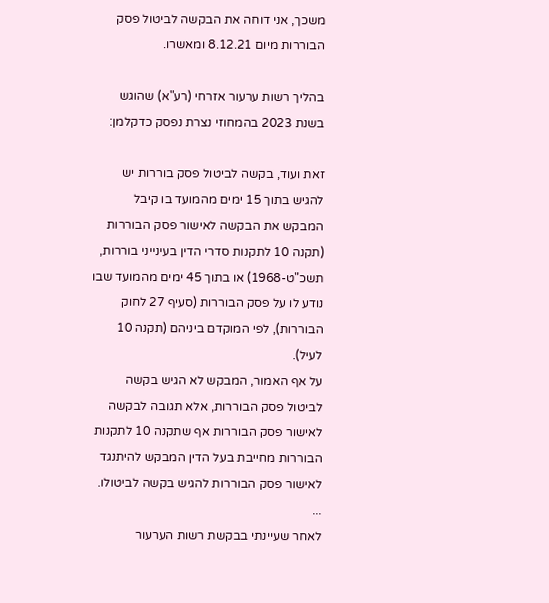משכך, אני דוחה את הבקשה לביטול פסק הבוררות מיום 8.12.21 ומאשרו.

בהליך רשות ערעור אזרחי (רע"א) שהוגש בשנת 2023 בהמחוזי נצרת נפסק כדקלמן:

זאת ועוד, בקשה לביטול פסק בוררות יש להגיש בתוך 15 ימים מהמועד בו קיבל המבקש את הבקשה לאישור פסק הבוררות (תקנה 10 לתקנות סדרי הדין בעינייני בוררות, תשכ"ט-1968) או בתוך 45 ימים מהמועד שבו נודע לו על פסק הבוררות (סעיף 27 לחוק הבוררות), לפי המוקדם ביניהם (תקנה 10 לעיל).
על אף האמור, המבקש לא הגיש בקשה לביטול פסק הבוררות, אלא תגובה לבקשה לאישור פסק הבוררות אף שתקנה 10 לתקנות הבוררות מחייבת בעל הדין המבקש להיתנגד לאישור פסק הבוררות להגיש בקשה לביטולו.
...
לאחר שעיינתי בבקשת רשות הערעור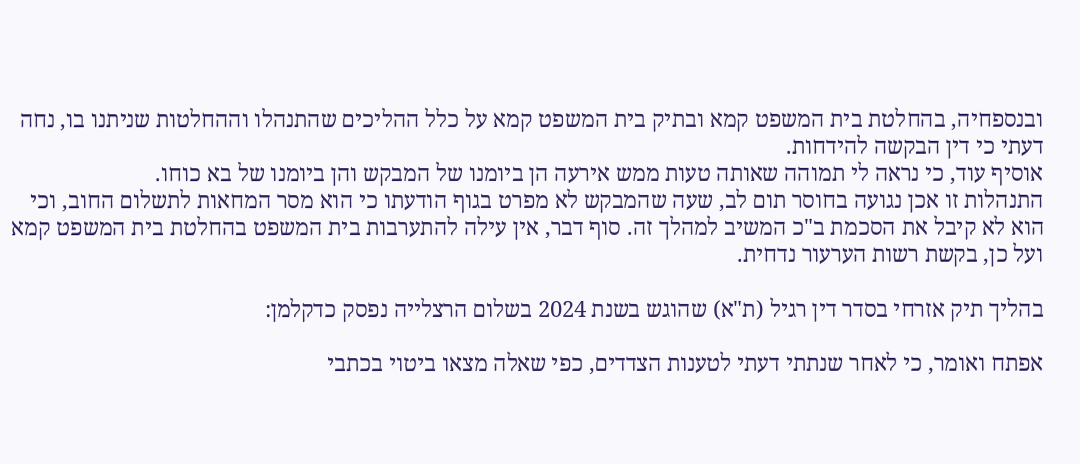ובנספחיה, בהחלטת בית המשפט קמא ובתיק בית המשפט קמא על כלל ההליכים שהתנהלו וההחלטות שניתנו בו, נחה דעתי כי דין הבקשה להידחות.
אוסיף עוד, כי נראה לי תמוהה שאותה טעות ממש אירעה הן ביומנו של המבקש והן ביומנו של בא כוחו.
התנהלות זו אכן נגועה בחוסר תום לב, שעה שהמבקש לא מפרט בגוף הודעתו כי הוא מסר המחאות לתשלום החוב, וכי הוא לא קיבל את הסכמת ב"כ המשיב למהלך זה. סוף דבר, אין עילה להתערבות בית המשפט בהחלטת בית המשפט קמא ועל כן, בקשת רשות הערעור נדחית.

בהליך תיק אזרחי בסדר דין רגיל (ת"א) שהוגש בשנת 2024 בשלום הרצלייה נפסק כדקלמן:

אפתח ואומר, כי לאחר שנתתי דעתי לטענות הצדדים, כפי שאלה מצאו ביטוי בכתבי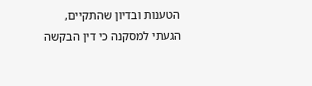הטענות ובדיון שהתקיים, הגעתי למסקנה כי דין הבקשה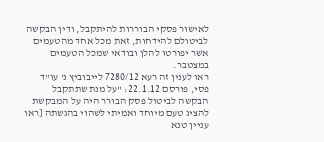לאישור פסקי הבוררות להיתקבל, ודין הבקשה לביטולם להידחות, זאת מכל אחד מהטעמים אשר יפורטו להלן ובודאי שמכל הטעמים במצטבר.
ראו לענין זה רעא 7280/12 לייבוביץ נ' עו"ד פסי, פורסם 22.1.12: "על מנת שתתקבל הבקשה לביטול פסק הבורר היה על המבקשת להציג טעם מיוחד ואמיתי לשהוי בהגשתה [ראו עניין טנא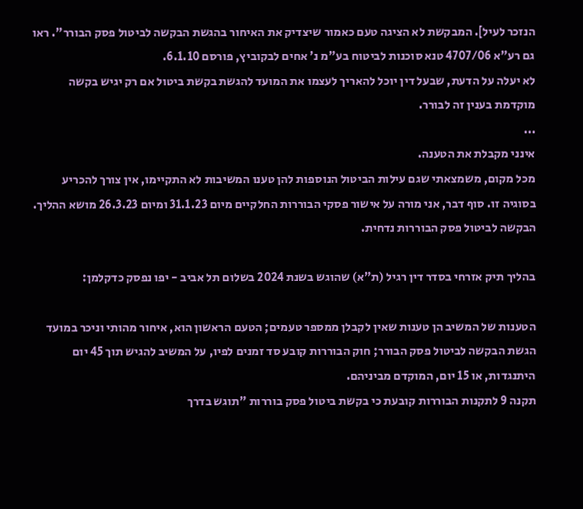הנזכר לעיל]. המבקשת לא הציגה טעם כאמור שיצדיק את האיחור בהגשת הבקשה לביטול פסק הבורר". ראו גם רע"א 4707/06 טנא סוכנות לביטוח בע"מ נ' אחים לבקוביץ, פורסם 6.1.10.
לא יעלה על הדעת, שבעל דין יוכל להאריך לעצמו את המועד להגשת בקשת ביטול אם רק יגיש בקשה מוקדמת בענין זה לבורר.
...
אינני מקבלת את הטענה.
מכל מקום, משמצאתי שגם עילות הביטול הנוספות להן טענו המשיבות לא התקיימו, אין צורך להכריע בסוגיה זו. סוף דבר, אני מורה על אישור פסקי הבוררות החלקיים מיום 31.1.23 ומיום 26.3.23 מושא ההליך.
הבקשה לביטול פסק הבוררות נדחית.

בהליך תיק אזרחי בסדר דין רגיל (ת"א) שהוגש בשנת 2024 בשלום תל אביב - יפו נפסק כדקלמן:

הטענות של המשיב הן טענות שאין לקבלן ממספר טעמים; הטעם הראשון הוא, איחור מהותי וניכר במועד הגשת הבקשה לביטול פסק הבורר; חוק הבוררות קובע סד זמנים לפיו, על המשיב להגיש תוך 45 יום היתנגדות, או 15 יום, המוקדם מביניהם.
תקנה 9 לתקנות הבוררות קובעת כי בקשת ביטול פסק בוררות "תוגש בדרך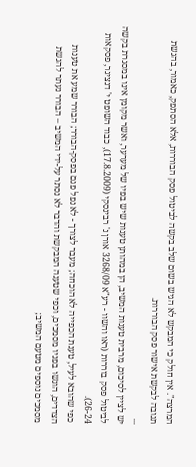המרצה". אין חולק כי המבקש לא הגיש בשום שלב בקשה לביטול פסק הבוררות, אלא הסתפק, כאמור, בהגשת תגובה לבקשת אישור פסק הבוררות.
...
יש לציין לסיכום, מרבית טענות המשיב, הן במהותן טענות שיש בפיו של מערער, ואשר מקומן אינו במסגרת בקשה לביטול פסק בוררות (ראו והשוו - רע"א 3268/09 אורן נ' רבינסקי (17.8.2009), כבוד השופט י' דנציגר, פסקאות 26-24).
כפי שהובא לעיל, טענת הכפייה לא הוכחה; מעבר לצורך - לא נפל פגם בפסק-הבורר; הבורר שמע את טענות הצדדים, הוגשו בפניו מסמכים, וכפי שטענה המבקשת והדבר לא נסתר על-ידי המשיב – הבורר נעתר להגשת מסמכים נוספים מטעם המשיב;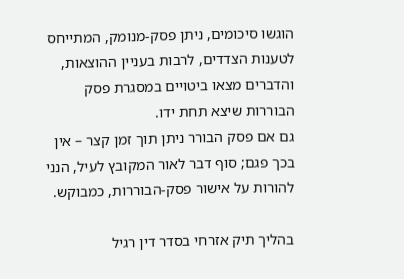הוגשו סיכומים, ניתן פסק-מנומק, המתייחס לטענות הצדדים, לרבות בעניין ההוצאות, והדברים מצאו ביטויים במסגרת פסק הבוררות שיצא תחת ידו.
גם אם פסק הבורר ניתן תוך זמן קצר – אין בכך פגם; סוף דבר לאור המקובץ לעיל, הנני להורות על אישור פסק-הבוררות, כמבוקש.

בהליך תיק אזרחי בסדר דין רגיל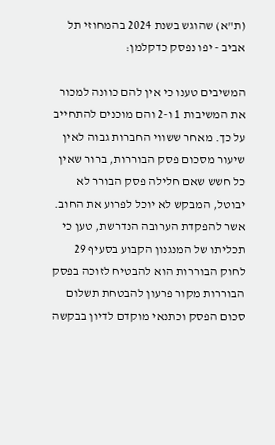(ת"א) שהוגש בשנת 2024 בהמחוזי תל אביב - יפו נפסק כדקלמן:

המשיבים טענו כי אין להם כוונה למכור את המשיבות 1 ו-2 והם מוכנים להתחייב על כך. מאחר ששווי החברות גבוה לאין שיעור מסכום פסק הבוררות, ברור שאין כל חשש שאם חלילה פסק הבורר לא יבוטל, המבקש לא יוכל לפרוע את החוב.
אשר להפקדת הערובה הנדרשת, טען כי תכליתו של המנגנון הקבוע בסעיף 29 לחוק הבוררות הוא להבטיח לזוכה בפסק הבוררות מקור פרעון להבטחת תשלום סכום הפסק וכתנאי מוקדם לדיון בבקשה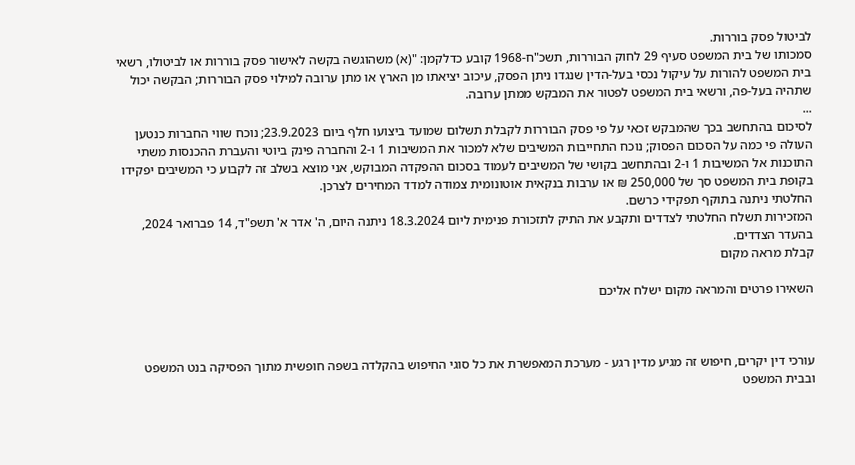לביטול פסק בוררות.
סמכותו של בית המשפט סעיף 29 לחוק הבוררות, תשכ"ח-1968 קובע כדלקמן: "(א) משהוגשה בקשה לאישור פסק בוררות או לביטולו, רשאי בית המשפט להורות על עיקול נכסי בעל-הדין שנגדו ניתן הפסק, עיכוב יציאתו מן הארץ או מתן ערובה למילוי פסק הבוררות; הבקשה יכול שתהיה בעל-פה, ורשאי בית המשפט לפטור את המבקש ממתן ערובה.
...
לסיכום בהתחשב בכך שהמבקש זכאי על פי פסק הבוררות לקבלת תשלום שמועד ביצועו חלף ביום 23.9.2023; נוכח שווי החברות כנטען העולה פי כמה על הסכום הפסוק; נוכח התחייבות המשיבים שלא למכור את המשיבות 1 ו-2 והחברה פינק ביוטי והעברת ההכנסות משתי התוכנות אל המשיבות 1 ו-2 ובהתחשב בקושי של המשיבים לעמוד בסכום ההפקדה המבוקש, אני מוצא בשלב זה לקבוע כי המשיבים יפקידו בקופת בית המשפט סך של 250,000 ₪ או ערבות בנקאית אוטונומית צמודה למדד המחירים לצרכן.
החלטתי ניתנה בתוקף תפקידי כרשם.
המזכירות תשלח החלטתי לצדדים ותקבע את התיק לתזכורת פנימית ליום 18.3.2024 ניתנה היום, ה' אדר א' תשפ"ד, 14 פברואר 2024, בהעדר הצדדים.
קבלת מראה מקום

השאירו פרטים והמראה מקום ישלח אליכם



עורכי דין יקרים, חיפוש זה מגיע מדין רגע - מערכת המאפשרת את כל סוגי החיפוש בהקלדה בשפה חופשית מתוך הפסיקה בנט המשפט ובבית המשפט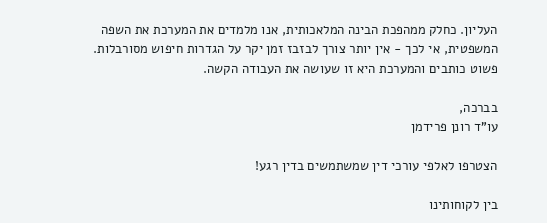העליון. כחלק ממהפכת הבינה המלאכותית, אנו מלמדים את המערכת את השפה המשפטית, אי לכך - אין יותר צורך לבזבז זמן יקר על הגדרות חיפוש מסורבלות. פשוט כותבים והמערכת היא זו שעושה את העבודה הקשה.

בברכה,
עו"ד רונן פרידמן

הצטרפו לאלפי עורכי דין שמשתמשים בדין רגע!

בין לקוחותינו